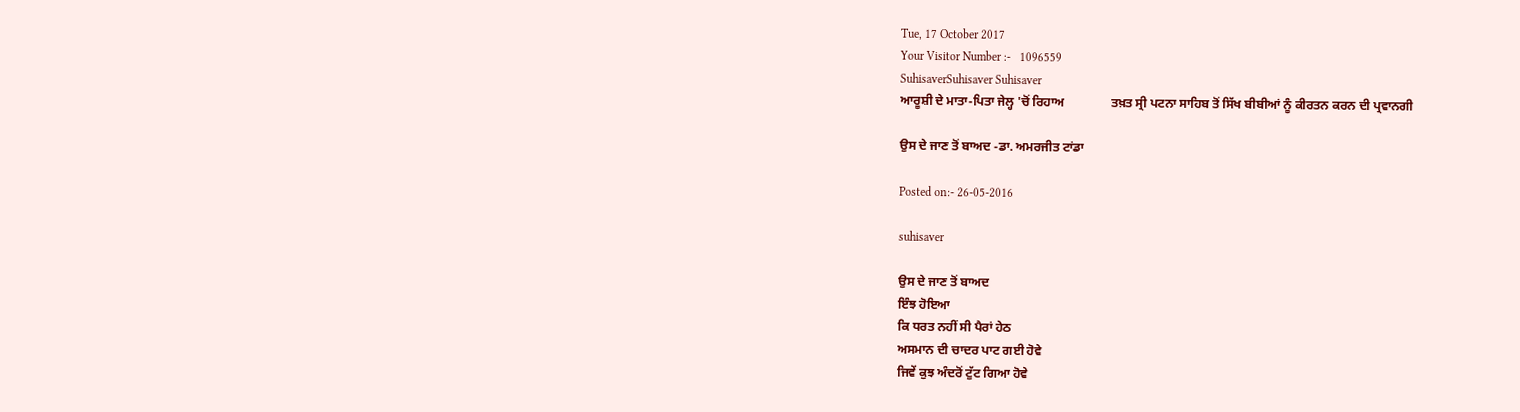Tue, 17 October 2017
Your Visitor Number :-   1096559
SuhisaverSuhisaver Suhisaver
ਆਰੂਸ਼ੀ ਦੇ ਮਾਤਾ-ਪਿਤਾ ਜੇਲ੍ਹ 'ਚੋਂ ਰਿਹਾਅ               ਤਖ਼ਤ ਸ੍ਰੀ ਪਟਨਾ ਸਾਹਿਬ ਤੋਂ ਸਿੱਖ ਬੀਬੀਆਂ ਨੂੰ ਕੀਰਤਨ ਕਰਨ ਦੀ ਪ੍ਰਵਾਨਗੀ

ਉਸ ਦੇ ਜਾਣ ਤੋਂ ਬਾਅਦ -ਡਾ. ਅਮਰਜੀਤ ਟਾਂਡਾ

Posted on:- 26-05-2016

suhisaver

ਉਸ ਦੇ ਜਾਣ ਤੋਂ ਬਾਅਦ
ਇੰਝ ਹੋਇਆ
ਕਿ ਧਰਤ ਨਹੀਂ ਸੀ ਪੈਰਾਂ ਹੇਠ
ਅਸਮਾਨ ਦੀ ਚਾਦਰ ਪਾਟ ਗਈ ਹੋਵੇ
ਜਿਵੇਂ ਕੁਝ ਅੰਦਰੋਂ ਟੁੱਟ ਗਿਆ ਹੋਵੇ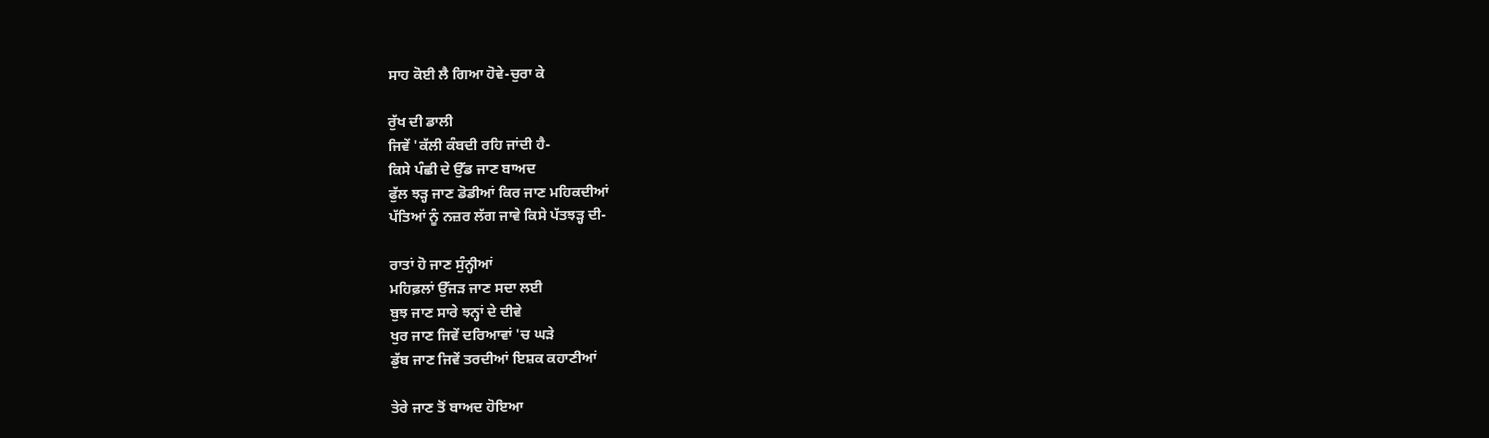ਸਾਹ ਕੋਈ ਲੈ ਗਿਆ ਹੋਵੇ-ਚੁਰਾ ਕੇ

ਰੁੱਖ ਦੀ ਡਾਲੀ
ਜਿਵੇਂ 'ਕੱਲੀ ਕੰਬਦੀ ਰਹਿ ਜਾਂਦੀ ਹੈ-
ਕਿਸੇ ਪੰਛੀ ਦੇ ਉੱਡ ਜਾਣ ਬਾਅਦ
ਫੁੱਲ ਝੜ੍ਹ ਜਾਣ ਡੋਡੀਆਂ ਕਿਰ ਜਾਣ ਮਹਿਕਦੀਆਂ
ਪੱਤਿਆਂ ਨੂੰ ਨਜ਼ਰ ਲੱਗ ਜਾਵੇ ਕਿਸੇ ਪੱਤਝੜ੍ਹ ਦੀ-

ਰਾਤਾਂ ਹੋ ਜਾਣ ਸੁੰਨ੍ਹੀਆਂ
ਮਹਿਫ਼ਲਾਂ ਉੱਜੜ ਜਾਣ ਸਦਾ ਲਈ
ਬੁਝ ਜਾਣ ਸਾਰੇ ਝਨ੍ਹਾਂ ਦੇ ਦੀਵੇ
ਖੁਰ ਜਾਣ ਜਿਵੇਂ ਦਰਿਆਵਾਂ 'ਚ ਘੜੇ
ਡੁੱਬ ਜਾਣ ਜਿਵੇਂ ਤਰਦੀਆਂ ਇਸ਼ਕ ਕਹਾਣੀਆਂ

ਤੇਰੇ ਜਾਣ ਤੋਂ ਬਾਅਦ ਹੋਇਆ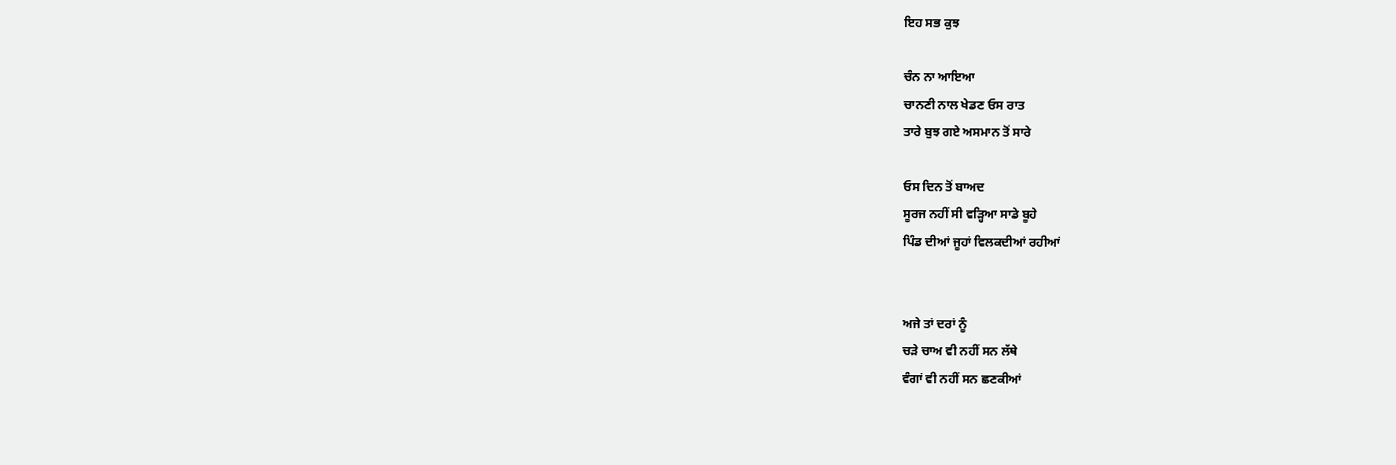ਇਹ ਸਭ ਕੁਝ

ਚੰਨ ਨਾ ਆਇਆ
ਚਾਨਣੀ ਨਾਲ ਖੇਡਣ ਓਸ ਰਾਤ
ਤਾਰੇ ਬੁਝ ਗਏ ਅਸਮਾਨ ਤੋਂ ਸਾਰੇ

ਓਸ ਦਿਨ ਤੋਂ ਬਾਅਦ
ਸੂਰਜ ਨਹੀਂ ਸੀ ਵੜ੍ਹਿਆ ਸਾਡੇ ਬੂਹੇ
ਪਿੰਡ ਦੀਆਂ ਜੂਹਾਂ ਵਿਲਕਦੀਆਂ ਰਹੀਆਂ


ਅਜੇ ਤਾਂ ਦਰਾਂ ਨੂੰ
ਚੜੇ ਚਾਅ ਵੀ ਨਹੀਂ ਸਨ ਲੱਥੇ
ਵੰਗਾਂ ਵੀ ਨਹੀਂ ਸਨ ਛਣਕੀਆਂ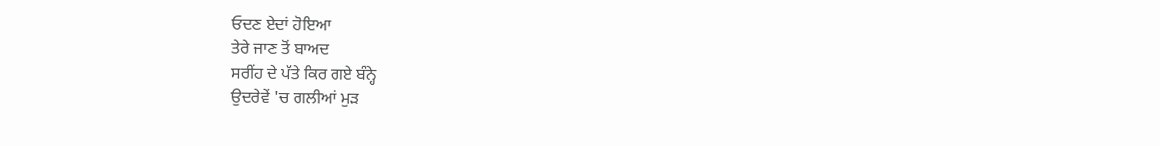ਓਦਣ ਏਦਾਂ ਹੋਇਆ
ਤੇਰੇ ਜਾਣ ਤੋਂ ਬਾਅਦ
ਸਰੀਂਹ ਦੇ ਪੱਤੇ ਕਿਰ ਗਏ ਬੰਨ੍ਹੇ
ਉਦਰੇਵੇਂ 'ਚ ਗਲੀਆਂ ਮੁੜ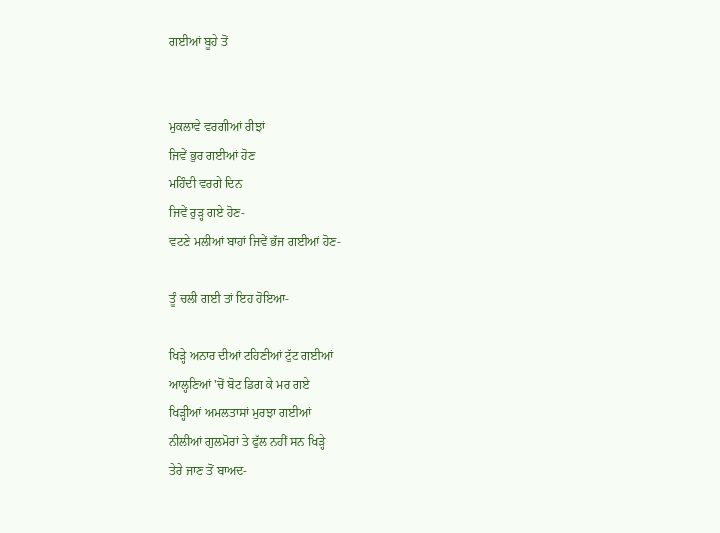ਗਈਆਂ ਬੂਹੇ ਤੋਂ


ਮੁਕਲਾਵੇ ਵਰਗੀਆਂ ਰੀਝਾਂ
ਜਿਵੇਂ ਭੁਰ ਗਈਆਂ ਹੋਣ
ਮਹਿੰਦੀ ਵਰਗੇ ਦਿਨ
ਜਿਵੇਂ ਰੁੜ੍ਹ ਗਏ ਹੋਣ-
ਵਟਣੇ ਮਲੀਆਂ ਬਾਹਾਂ ਜਿਵੇਂ ਭੱਜ ਗਈਆਂ ਹੋਣ-

ਤੂੰ ਚਲੀ ਗਈ ਤਾਂ ਇਹ ਹੋਇਆ-

ਖਿੜ੍ਹੇ ਅਨਾਰ ਦੀਆਂ ਟਹਿਣੀਆਂ ਟੁੱਟ ਗਈਆਂ
ਆਲ੍ਹਣਿਆਂ 'ਚੋਂ ਬੋਟ ਡਿਗ ਕੇ ਮਰ ਗਏ
ਖਿੜ੍ਹੀਆਂ ਅਮਲਤਾਸਾਂ ਮੁਰਝਾ ਗਈਆਂ
ਨੀਲੀਆਂ ਗੁਲਮੋਰਾਂ ਤੇ ਫੁੱਲ ਨਹੀਂ ਸਨ ਖਿੜ੍ਹੇ
ਤੇਰੇ ਜਾਣ ਤੋਂ ਬਾਅਦ-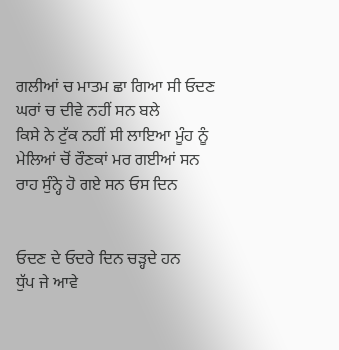ਗਲੀਆਂ ਚ ਮਾਤਮ ਛਾ ਗਿਆ ਸੀ ਓਦਣ
ਘਰਾਂ ਚ ਦੀਵੇ ਨਹੀਂ ਸਨ ਬਲੇ
ਕਿਸੇ ਨੇ ਟੁੱਕ ਨਹੀਂ ਸੀ ਲਾਇਆ ਮੂੰਹ ਨੂੰ
ਮੇਲਿਆਂ ਚੋਂ ਰੌਣਕਾਂ ਮਰ ਗਈਆਂ ਸਨ
ਰਾਹ ਸੁੰਨ੍ਹੇ ਹੋ ਗਏ ਸਨ ਓਸ ਦਿਨ


ਓਦਣ ਦੇ ਓਦਰੇ ਦਿਨ ਚੜ੍ਹਦੇ ਹਨ
ਧੁੱਪ ਜੇ ਆਵੇ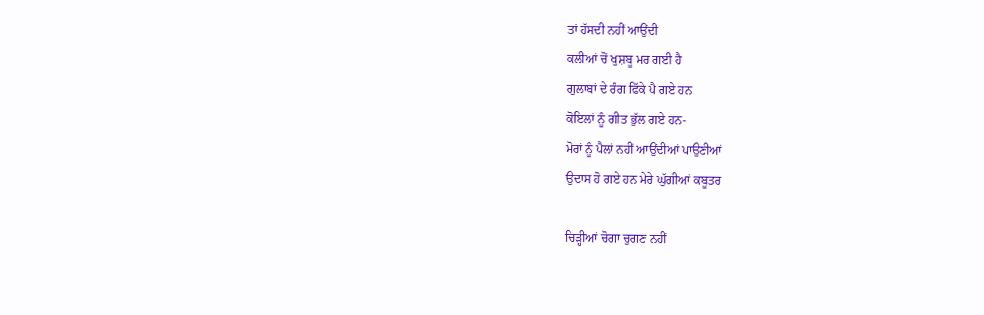ਤਾਂ ਹੱਸਦੀ ਨਹੀਂ ਆਉਂਦੀ
ਕਲੀਆਂ ਚੋਂ ਖੁਸ਼ਬੂ ਮਰ ਗਈ ਹੈ
ਗੁਲਾਬਾਂ ਦੇ ਰੰਗ ਫਿੱਕੇ ਪੈ ਗਏ ਹਨ
ਕੋਇਲਾਂ ਨੂੰ ਗੀਤ ਭੁੱਲ ਗਏ ਹਨ-
ਮੋਰਾਂ ਨੂੰ ਪੈਲਾਂ ਨਹੀਂ ਆਉਂਦੀਆਂ ਪਾਉਣੀਆਂ
ਉਦਾਸ ਹੋ ਗਏ ਹਨ ਮੇਰੇ ਘੁੱਗੀਆਂ ਕਬੂਤਰ

ਚਿੜ੍ਹੀਆਂ ਚੋਗਾ ਚੁਗਣ ਨਹੀਂ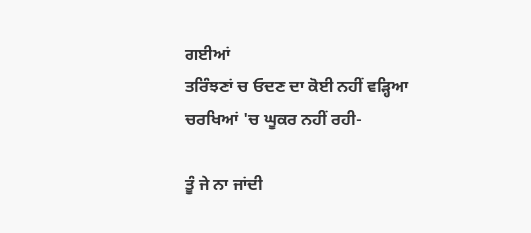ਗਈਆਂ
ਤਰਿੰਝਣਾਂ ਚ ਓਦਣ ਦਾ ਕੋਈ ਨਹੀਂ ਵੜ੍ਹਿਆ
ਚਰਖਿਆਂ 'ਚ ਘੂਕਰ ਨਹੀਂ ਰਹੀ-

ਤੂੰ ਜੇ ਨਾ ਜਾਂਦੀ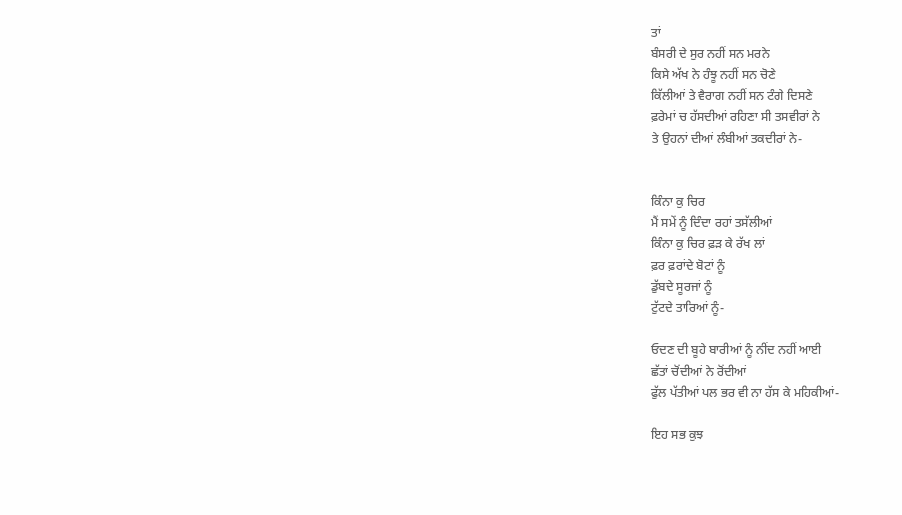ਤਾਂ
ਬੰਸਰੀ ਦੇ ਸੁਰ ਨਹੀਂ ਸਨ ਮਰਨੇ
ਕਿਸੇ ਅੱਖ ਨੇ ਹੰਝੂ ਨਹੀਂ ਸਨ ਚੋਣੇ
ਕਿੱਲੀਆਂ ਤੇ ਵੈਰਾਗ ਨਹੀਂ ਸਨ ਟੰਗੇ ਦਿਸਣੇ
ਫ਼ਰੇਮਾਂ ਚ ਹੱਸਦੀਆਂ ਰਹਿਣਾ ਸੀ ਤਸਵੀਰਾਂ ਨੇ
ਤੇ ਉਹਨਾਂ ਦੀਆਂ ਲੰਬੀਆਂ ਤਕਦੀਰਾਂ ਨੇ-


ਕਿੰਨਾ ਕੁ ਚਿਰ
ਮੈਂ ਸਮੇਂ ਨੂੰ ਦਿੰਦਾ ਰਹਾਂ ਤਸੱਲੀਆਂ
ਕਿੰਨਾ ਕੁ ਚਿਰ ਫ਼ੜ ਕੇ ਰੱਖ ਲਾਂ
ਫ਼ਰ ਫ਼ਰਾਂਦੇ ਬੋਟਾਂ ਨੂੰ
ਡੁੱਬਦੇ ਸੂਰਜਾਂ ਨੂੰ
ਟੁੱਟਦੇ ਤਾਰਿਆਂ ਨੂੰ-

ਓਦਣ ਦੀ ਬੂਹੇ ਬਾਰੀਆਂ ਨੂੰ ਨੀਂਦ ਨਹੀਂ ਆਈ
ਛੱਤਾਂ ਚੋਂਦੀਆਂ ਨੇ ਰੋਂਦੀਆਂ
ਫੁੱਲ ਪੱਤੀਆਂ ਪਲ ਭਰ ਵੀ ਨਾ ਹੱਸ ਕੇ ਮਹਿਕੀਆਂ-

ਇਹ ਸਭ ਕੁਝ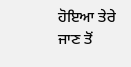ਹੋਇਆ ਤੇਰੇ ਜਾਣ ਤੋਂ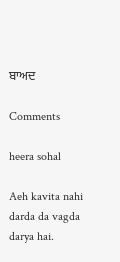ਬਾਅਦ

Comments

heera sohal

Aeh kavita nahi darda da vagda darya hai.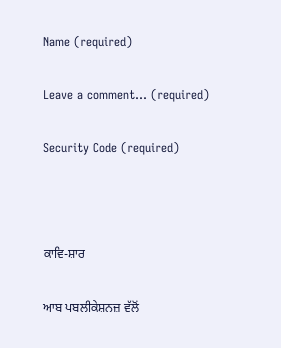Name (required)

Leave a comment... (required)

Security Code (required)



ਕਾਵਿ-ਸ਼ਾਰ

ਆਬ ਪਬਲੀਕੇਸ਼ਨਜ਼ ਵੱਲੋਂ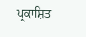ਪ੍ਰਕਾਸ਼ਿਤ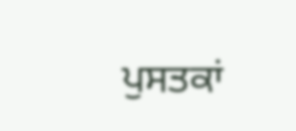ਪੁਸਤਕਾਂ